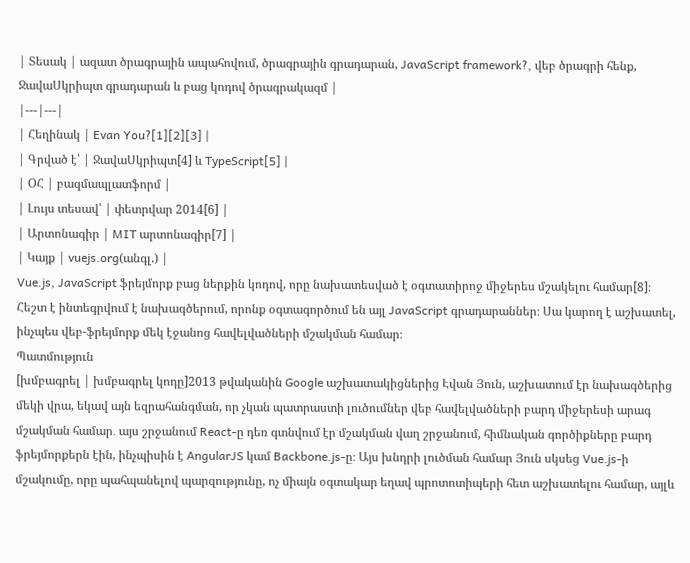| Տեսակ | ազատ ծրագրային ապահովում, ծրագրային գրադարան, JavaScript framework?, վեբ ծրագրի հենք, ՋավաՍկրիպտ գրադարան և բաց կոդով ծրագրակազմ |
|---|---|
| Հեղինակ | Evan You?[1][2][3] |
| Գրված է՝ | ՋավաՍկրիպտ[4] և TypeScript[5] |
| ՕՀ | բազմապլատֆորմ |
| Լույս տեսավ՝ | փետրվար 2014[6] |
| Արտոնագիր | MIT արտոնագիր[7] |
| Կայք | vuejs.org(անգլ.) |
Vue.js, JavaScript ֆրեյմորք բաց ներքին կոդով, որը նախատեսված է օգտատիրոջ միջերես մշակելու համար[8]։ Հեշտ է ինտեգրվում է նախագծերում, որոնք օգտագործում են այլ JavaScript գրադարաններ։ Սա կարող է աշխատել, ինչպես վեբ-ֆրեյմորք մեկ էջանոց հավելվածների մշակման համար։
Պատմություն
[խմբագրել | խմբագրել կոդը]2013 թվականին Google աշխատակիցներից Էվան Յուն, աշխատում էր նախագծերից մեկի վրա, եկավ այն եզրահանգման, որ չկան պատրաստի լուծումներ վեբ հավելվածների բարդ միջերեսի արագ մշակման համար․ այս շրջանում React-ը դեռ գտնվում էր մշակման վաղ շրջանում, հիմնական գործիքները բարդ ֆրեյմորքերն էին, ինչպիսին է AngularJS կամ Backbone.js-ը։ Այս խնդրի լուծման համար Յուն սկսեց Vue.js-ի մշակումը, որը պահպանելով պարզությունը, ոչ միայն օգտակար եղավ պրոտոտիպերի հետ աշխատելու համար, այլև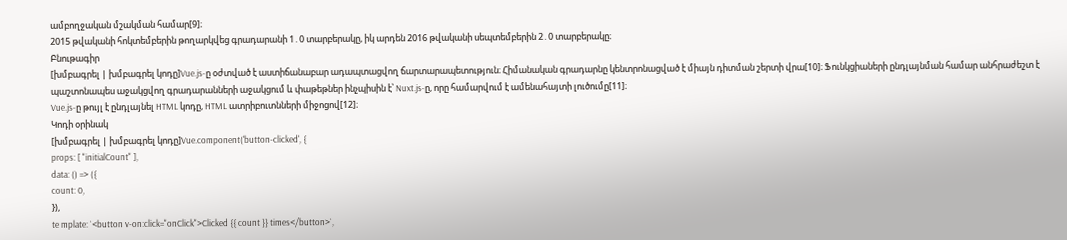ամբողջական մշակման համար[9]։
2015 թվականի հոկտեմբերին թողարկվեց գրադարանի 1․0 տարբերակը, իկ արդեն 2016 թվականի սեպտեմբերին 2․0 տարբերակը։
Բնութագիր
[խմբագրել | խմբագրել կոդը]Vue.js-ը օժտված է աստիճանաբար ադապտացվող ճարտարապետություն։ Հիմանական գրադարնը կենտրոնացված է միայն դիտման շերտի վրա[10]։ Ֆունկցիաների ընդլայնման համար անհրաժեշտ է պաշտոնապես աջակցվող գրադարանների աջակցում և փաթեթներ ինչպիսին է՝ Nuxt.js-ը, որը համարվում է ամենահայտի լուծումը[11]։
Vue.js-ը թույլ է ընդլայնել HTML կոդը, HTML ատրիբուտնների միջոցով[12]։
Կոդի օրինակ
[խմբագրել | խմբագրել կոդը]Vue.component('button-clicked', {
props: [ "initialCount" ],
data: () => ({
count: 0,
}),
te mplate: `<button v-on:click="onClick">Clicked {{ count }} times</button>`,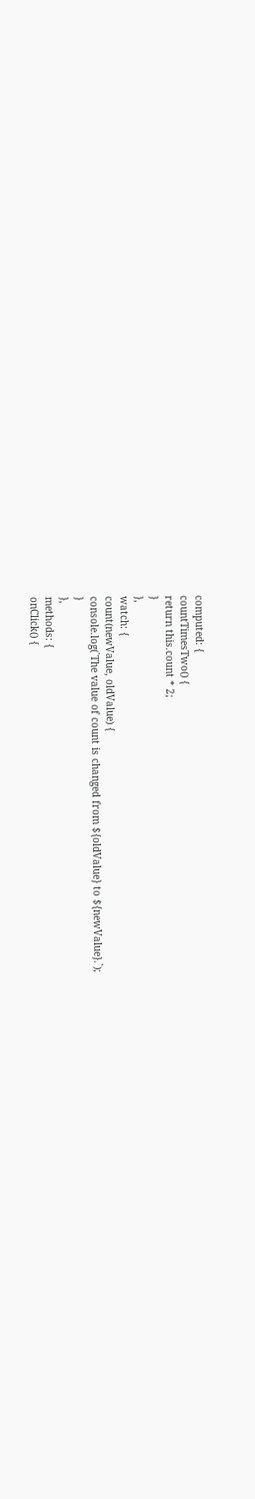computed: {
countTimesTwo() {
return this.count * 2;
}
},
watch: {
count(newValue, oldValue) {
console.log(`The value of count is changed from ${oldValue} to ${newValue}.`);
}
},
methods: {
onClick() {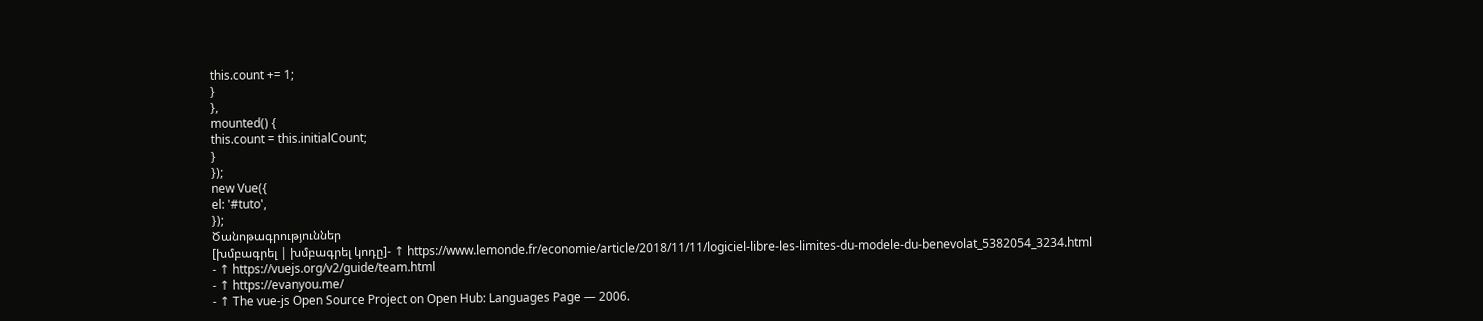this.count += 1;
}
},
mounted() {
this.count = this.initialCount;
}
});
new Vue({
el: '#tuto',
});
Ծանոթագրություններ
[խմբագրել | խմբագրել կոդը]- ↑ https://www.lemonde.fr/economie/article/2018/11/11/logiciel-libre-les-limites-du-modele-du-benevolat_5382054_3234.html
- ↑ https://vuejs.org/v2/guide/team.html
- ↑ https://evanyou.me/
- ↑ The vue-js Open Source Project on Open Hub: Languages Page — 2006.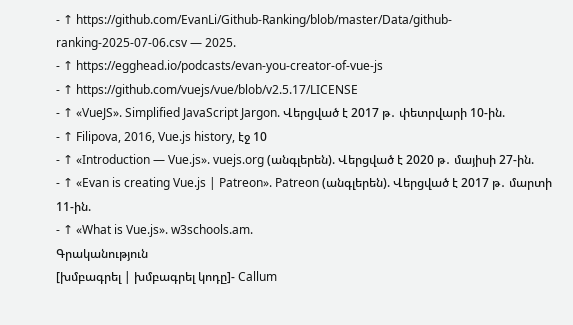- ↑ https://github.com/EvanLi/Github-Ranking/blob/master/Data/github-ranking-2025-07-06.csv — 2025.
- ↑ https://egghead.io/podcasts/evan-you-creator-of-vue-js
- ↑ https://github.com/vuejs/vue/blob/v2.5.17/LICENSE
- ↑ «VueJS». Simplified JavaScript Jargon. Վերցված է 2017 թ․ փետրվարի 10-ին.
- ↑ Filipova, 2016, Vue.js history, էջ 10
- ↑ «Introduction — Vue.js». vuejs.org (անգլերեն). Վերցված է 2020 թ․ մայիսի 27-ին.
- ↑ «Evan is creating Vue.js | Patreon». Patreon (անգլերեն). Վերցված է 2017 թ․ մարտի 11-ին.
- ↑ «What is Vue.js». w3schools.am.
Գրականություն
[խմբագրել | խմբագրել կոդը]- Callum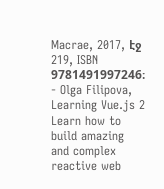Macrae, 2017, էջ 219, ISBN 9781491997246։
- Olga Filipova, Learning Vue.js 2 Learn how to build amazing and complex reactive web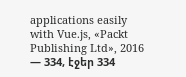applications easily with Vue.js, «Packt Publishing Ltd», 2016 — 334, էջեր 334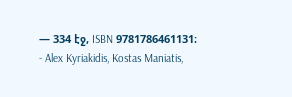— 334 էջ, ISBN 9781786461131։
- Alex Kyriakidis, Kostas Maniatis,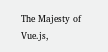The Majesty of Vue.js,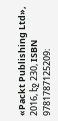«Packt Publishing Ltd», 2016, էջ 230, ISBN 9781787125209։